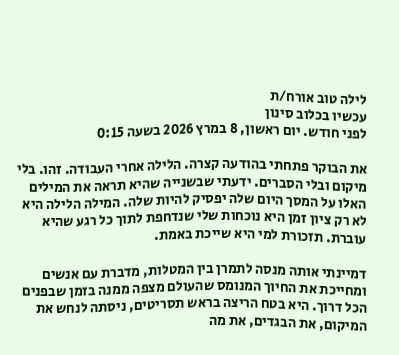לילה טוב אורח/ת
עכשיו בכלוב סינון
לפני חודש. יום ראשון, 8 במרץ 2026 בשעה 0:15

את הבוקר פתחתי בהודעה קצרה. הלילה אחרי העבודה. זהו. בלי מיקום ובלי הסברים. ידעתי שבשנייה שהיא תראה את המילים האלו על המסך היום שלה יפסיק להיות שלה. המילה הלילה היא לא רק ציון זמן היא נוכחות שלי שנדחפת לתוך כל רגע שהיא עוברת. תזכורת למי היא שייכת באמת.

דמיינתי אותה מנסה לתמרן בין המטלות, מדברת עם אנשים ומחייכת את החיוך המנומס שהעולם מצפה ממנה בזמן שבפנים הכל דרוך. היא בטח הריצה בראש תסריטים, ניסתה לנחש את המיקום, את הבגדים, את מה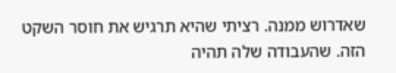שאדרוש ממנה. רציתי שהיא תרגיש את חוסר השקט הזה. שהעבודה שלה תהיה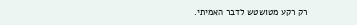רק רקע מטושטש לדבר האמיתי.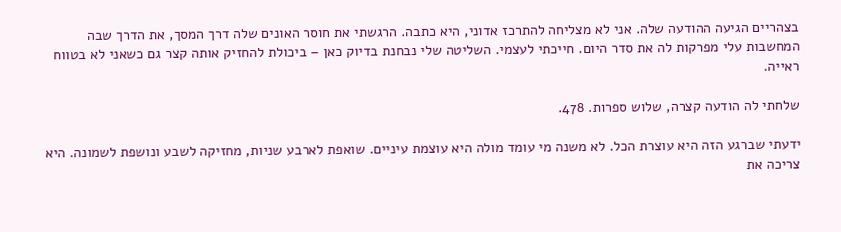בצהריים הגיעה ההודעה שלה. אני לא מצליחה להתרכז אדוני, היא כתבה. הרגשתי את חוסר האונים שלה דרך המסך, את הדרך שבה המחשבות עלי מפרקות לה את סדר היום. חייכתי לעצמי. השליטה שלי נבחנת בדיוק כאן – ביכולת להחזיק אותה קצר גם כשאני לא בטווח ראייה.

שלחתי לה הודעה קצרה, שלוש ספרות. 478.

ידעתי שברגע הזה היא עוצרת הכל. לא משנה מי עומד מולה היא עוצמת עיניים. שואפת לארבע שניות, מחזיקה לשבע ונושפת לשמונה. היא צריכה את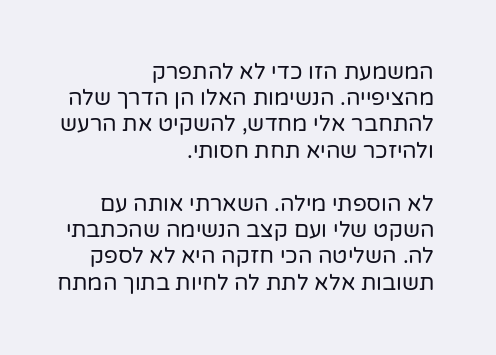המשמעת הזו כדי לא להתפרק מהציפייה. הנשימות האלו הן הדרך שלה להתחבר אלי מחדש, להשקיט את הרעש ולהיזכר שהיא תחת חסותי.

לא הוספתי מילה. השארתי אותה עם השקט שלי ועם קצב הנשימה שהכתבתי לה. השליטה הכי חזקה היא לא לספק תשובות אלא לתת לה לחיות בתוך המתח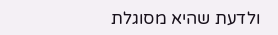ולדעת שהיא מסוגלת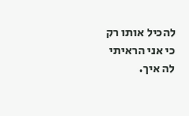להכיל אותו רק כי אני הראיתי לה איך.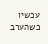עכשיו כשהערב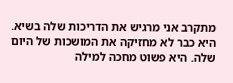מתקרב אני מרגיש את הדריכות שלה בשיא. היא כבר לא מחזיקה את המושכות של היום שלה. היא פשוט מחכה למילה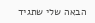הבאה שלי שתגיד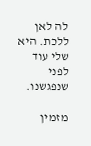לה לאן ללכת. היא שלי עוד לפני שנפגשנו.

מזמין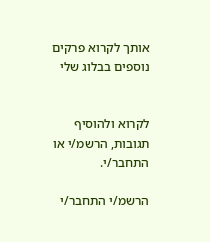אותך לקרוא פרקים נוספים בבלוג שלי


לקרוא ולהוסיף תגובות, הרשמ/י או התחבר/י.

הרשמ/י התחבר/י